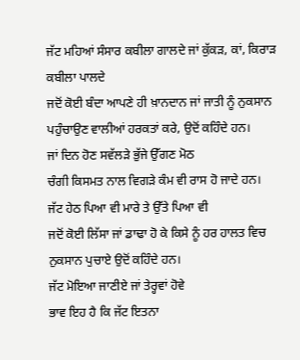ਜੱਟ ਮਹਿਆਂ ਸੰਸਾਰ ਕਬੀਲਾ ਗਾਲਦੇ ਜਾਂ ਕੁੱਕੜ, ਕਾਂ, ਕਿਰਾੜ ਕਬੀਲਾ ਪਾਲਦੇ
ਜਦੋਂ ਕੋਈ ਬੰਦਾ ਆਪਣੇ ਹੀ ਖ਼ਾਨਦਾਨ ਜਾਂ ਜਾਤੀ ਨੂੰ ਨੁਕਸਾਨ ਪਹੁੰਚਾਉਣ ਵਾਲੀਆਂ ਹਰਕਤਾਂ ਕਰੇ, ਉਦੋਂ ਕਹਿੰਦੇ ਹਨ।
ਜਾਂ ਦਿਨ ਹੋਣ ਸਵੱਲੜੇ ਭੁੱਜੇ ਉੱਗਣ ਮੋਠ
ਚੰਗੀ ਕਿਸਮਤ ਨਾਲ ਵਿਗੜੇ ਕੰਮ ਵੀ ਰਾਸ ਹੋ ਜਾਦੇ ਹਨ।
ਜੱਟ ਹੇਠ ਪਿਆ ਵੀ ਮਾਰੇ ਤੇ ਉੱਤੇ ਪਿਆ ਵੀ
ਜਦੋਂ ਕੋਈ ਲਿੱਸਾ ਜਾਂ ਡਾਢਾ ਹੋ ਕੇ ਕਿਸੇ ਨੂੰ ਹਰ ਹਾਲਤ ਵਿਚ ਨੁਕਸਾਨ ਪੁਚਾਏ ਉਦੋਂ ਕਹਿੰਦੇ ਹਨ।
ਜੱਟ ਮੋਇਆ ਜਾਣੀਏ ਜਾਂ ਤੇਰ੍ਹਵਾਂ ਹੋਵੇ
ਭਾਵ ਇਹ ਹੈ ਕਿ ਜੱਟ ਇਤਨਾ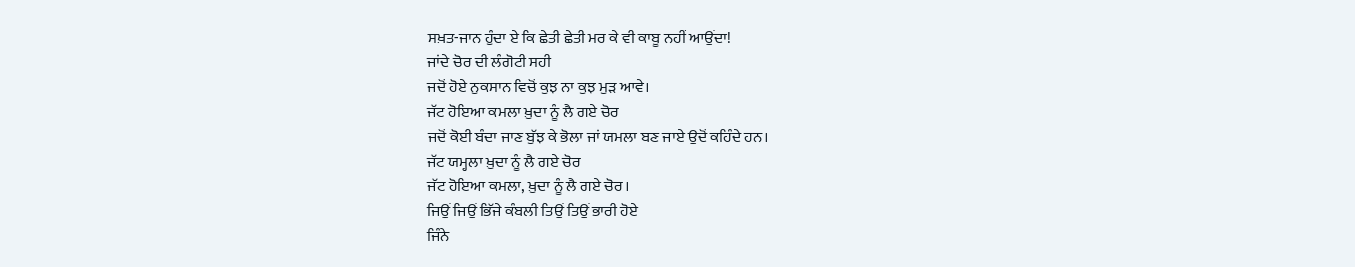ਸਖ਼ਤ-ਜਾਨ ਹੁੰਦਾ ਏ ਕਿ ਛੇਤੀ ਛੇਤੀ ਮਰ ਕੇ ਵੀ ਕਾਬੂ ਨਹੀਂ ਆਉਂਦਾ!
ਜਾਂਦੇ ਚੋਰ ਦੀ ਲੰਗੋਟੀ ਸਹੀ
ਜਦੋਂ ਹੋਏ ਨੁਕਸਾਨ ਵਿਚੋਂ ਕੁਝ ਨਾ ਕੁਝ ਮੁੜ ਆਵੇ।
ਜੱਟ ਹੋਇਆ ਕਮਲਾ ਖ਼ੁਦਾ ਨੂੰ ਲੈ ਗਏ ਚੋਰ
ਜਦੋਂ ਕੋਈ ਬੰਦਾ ਜਾਣ ਬੁੱਝ ਕੇ ਭੋਲਾ ਜਾਂ ਯਮਲਾ ਬਣ ਜਾਏ ਉਦੋਂ ਕਹਿੰਦੇ ਹਨ।
ਜੱਟ ਯਮ੍ਹਲਾ ਖ਼ੁਦਾ ਨੂੰ ਲੈ ਗਏ ਚੋਰ
ਜੱਟ ਹੋਇਆ ਕਮਲਾ, ਖ਼ੁਦਾ ਨੂੰ ਲੈ ਗਏ ਚੋਰ।
ਜਿਉਂ ਜਿਉਂ ਭਿੱਜੇ ਕੰਬਲੀ ਤਿਉਂ ਤਿਉਂ ਭਾਰੀ ਹੋਏ
ਜਿੰਨੇ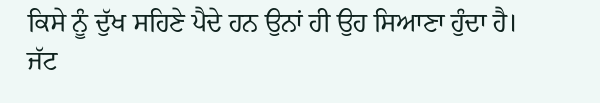ਕਿਸੇ ਨੂੰ ਦੁੱਖ ਸਹਿਣੇ ਪੈਦੇ ਹਨ ਉਨਾਂ ਹੀ ਉਹ ਸਿਆਣਾ ਹੁੰਦਾ ਹੈ।
ਜੱਟ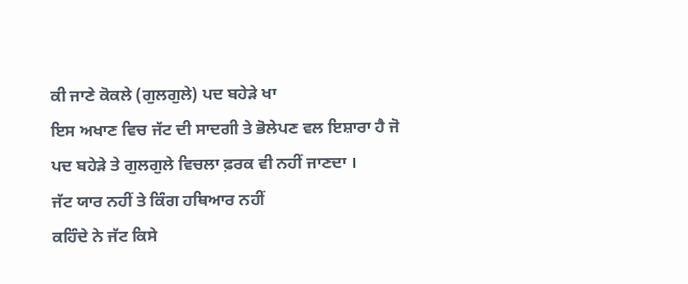ਕੀ ਜਾਣੇ ਕੋਕਲੇ (ਗੁਲਗੁਲੇ) ਪਦ ਬਹੇੜੇ ਖਾ
ਇਸ ਅਖਾਣ ਵਿਚ ਜੱਟ ਦੀ ਸਾਦਗੀ ਤੇ ਭੋਲੇਪਣ ਵਲ ਇਸ਼ਾਰਾ ਹੈ ਜੋ ਪਦ ਬਹੇੜੇ ਤੇ ਗੁਲਗੁਲੇ ਵਿਚਲਾ ਫ਼ਰਕ ਵੀ ਨਹੀਂ ਜਾਣਦਾ ।
ਜੱਟ ਯਾਰ ਨਹੀਂ ਤੇ ਕਿੰਗ ਹਥਿਆਰ ਨਹੀਂ
ਕਹਿੰਦੇ ਨੇ ਜੱਟ ਕਿਸੇ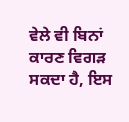ਵੇਲੇ ਵੀ ਬਿਨਾਂ ਕਾਰਣ ਵਿਗੜ ਸਕਦਾ ਹੈ, ਇਸ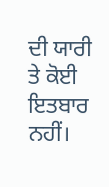ਦੀ ਯਾਰੀ ਤੇ ਕੋਈ ਇਤਬਾਰ ਨਹੀਂ।